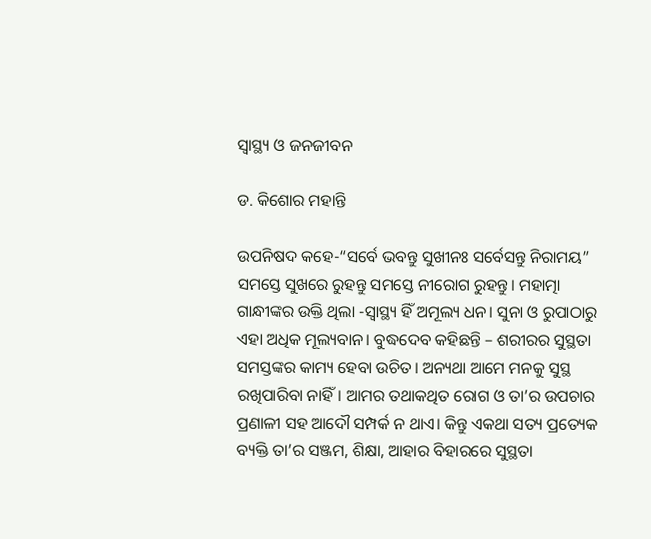ସ୍ବାସ୍ଥ୍ୟ ଓ ଜନଜୀବନ

ଡ. କିଶୋର ମହାନ୍ତି

ଉପନିଷଦ କହେ-“ସର୍ବେ ଭବନ୍ତୁ ସୁଖୀନଃ ସର୍ବେସନ୍ତୁ ନିରାମୟ” ସମସ୍ତେ ସୁଖରେ ରୁହନ୍ତୁ ସମସ୍ତେ ନୀରୋଗ ରୁହନ୍ତୁ। ମହାତ୍ମା ଗାନ୍ଧୀଙ୍କର ଉକ୍ତି ଥିଲା -ସ୍ବାସ୍ଥ୍ୟ ହିଁ ଅମୂଲ୍ୟ ଧନ। ସୁନା ଓ ରୁପାଠାରୁ ଏହା ଅଧିକ ମୂଲ୍ୟବାନ। ବୁଦ୍ଧଦେବ କହିଛନ୍ତି – ଶରୀରର ସୁସ୍ଥତା ସମସ୍ତଙ୍କର କାମ୍ୟ ହେବା ଉଚିତ। ଅନ୍ୟଥା ଆମେ ମନକୁ ସୁସ୍ଥ ରଖିପାରିବା ନାହିଁ। ଆମର ତଥାକଥିତ ରୋଗ ଓ ତା’ର ଉପଚାର ପ୍ରଣାଳୀ ସହ ଆଦୌ ସମ୍ପର୍କ ନ ଥାଏ। କିନ୍ତୁ ଏକଥା ସତ୍ୟ ପ୍ରତ୍ୟେକ ବ୍ୟକ୍ତି ତା’ର ସଞ୍ଜମ, ଶିକ୍ଷା, ଆହାର ବିହାରରେ ସୁସ୍ଥତା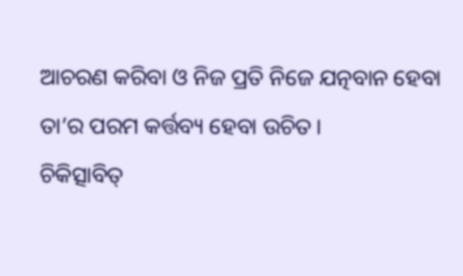ଆଚରଣ କରିବା ଓ ନିଜ ପ୍ରତି ନିଜେ ଯତ୍ନବାନ ହେବା ତା’ର ପରମ କର୍ତ୍ତବ୍ୟ ହେବା ଉଚିତ।
ଚିକିତ୍ସାବିତ୍‌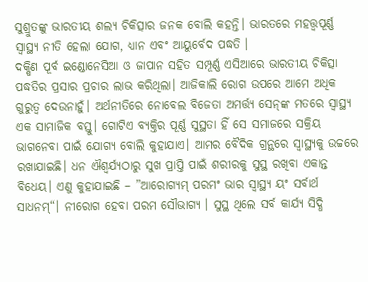ସୁଶ୍ରୁତଙ୍କୁ ଭାରତୀୟ ଶଲ୍ୟ ଚିକିତ୍ସାର ଜନକ ବୋଲି କହନ୍ତି। ଭାରତରେ ମହତ୍ତ୍ୱପୂର୍ଣ୍ଣ ସ୍ବାସ୍ଥ୍ୟ ନୀତି ହେଲା ଯୋଗ, ଧ୍ୟାନ ଏବଂ ଆୟୁର୍ବେଦ ପଦ୍ଧତି ।
ଦକ୍ଷିଣ ପୂର୍ବ ଇଣ୍ଡୋନେସିଆ ଓ ଜାପାନ ସହିତ ସମ୍ପୂର୍ଣ୍ଣ ଏସିଆରେ ଭାରତୀୟ ଚିକିତ୍ସା ପଦ୍ଧତିର ପ୍ରସାର ପ୍ରଚାର ଲାଭ କରିଥିଲା। ଆଜିକାଲି ରୋଗ ଉପରେ ଆମେ ଅଧିକ ଗୁରୁତ୍ୱ ଦେଉନାହୁଁ। ଅର୍ଥନୀତିରେ ନୋବେଲ ବିଜେତା ଅମର୍ତ୍ତ୍ୟ ସେନ୍‌ଙ୍କ ମତରେ ସ୍ବାସ୍ଥ୍ୟ ଏକ ସାମାଜିକ ବସ୍ତୁ। ଗୋଟିଏ ବ୍ୟକ୍ତିର ପୂର୍ଣ୍ଣ ସୁସ୍ଥତା ହିଁ ସେ ସମାଜରେ ସକ୍ରିୟ ଭାଗନେବା ପାଇଁ ଯୋଗ୍ୟ ବୋଲି କୁହାଯାଏ। ଆମର ବୈଦିକ ଗ୍ରନ୍ଥରେ ସ୍ବାସ୍ଥ୍ୟକୁ ଉଚ୍ଚରେ ରଖାଯାଇଛି। ଧନ ଐଶ୍ୱର୍ଯ୍ୟଠାରୁ ସୁଖ ପ୍ରାପ୍ତି ପାଇଁ ଶରୀରକୁ ସୁସ୍ଥ ରଖିବା ଏକାନ୍ତ ବିଧେୟ। ଏଣୁ କୁହାଯାଇଛି – ”ଆରୋଗ୍ୟମ୍‌ ପରମଂ ଭାର ସ୍ବାସ୍ଥ୍ୟ ୟଂ ସର୍ବାର୍ଥ ସାଧନମ୍‌“। ନୀରୋଗ ହେବା ପରମ ସୌଭାଗ୍ୟ । ସୁସ୍ଥ ଥିଲେ ସର୍ବ କାର୍ଯ୍ୟ ସିଦ୍ଧି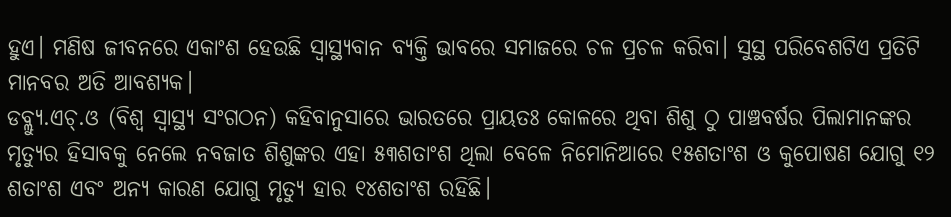ହୁଏ। ମଣିଷ ଜୀବନରେ ଏକାଂଶ ହେଉଛି ସ୍ବାସ୍ଥ୍ୟବାନ ବ୍ୟକ୍ତି ଭାବରେ ସମାଜରେ ଚଳ ପ୍ରଚଳ କରିବା। ସୁସ୍ଥ ପରିବେଶଟିଏ ପ୍ରତିଟି ମାନବର ଅତି ଆବଶ୍ୟକ।
ଡବ୍ଲ୍ୟୁ.ଏଚ୍‌.ଓ (ବିଶ୍ୱ ସ୍ବାସ୍ଥ୍ୟ ସଂଗଠନ) କହିବାନୁସାରେ ଭାରତରେ ପ୍ରାୟତଃ କୋଳରେ ଥିବା ଶିଶୁ ଠୁ ପାଞ୍ଚବର୍ଷର ପିଲାମାନଙ୍କର ମୃତ୍ୟୁର ହିସାବକୁ ନେଲେ ନବଜାତ ଶିଶୁଙ୍କର ଏହା ୫୩ଶତାଂଶ ଥିଲା ବେଳେ ନିମୋନିଆରେ ୧୫ଶତାଂଶ ଓ କୁପୋଷଣ ଯୋଗୁ ୧୨ ଶତାଂଶ ଏବଂ ଅନ୍ୟ କାରଣ ଯୋଗୁ ମୃତ୍ୟୁ ହାର ୧୪ଶତାଂଶ ରହିଛି।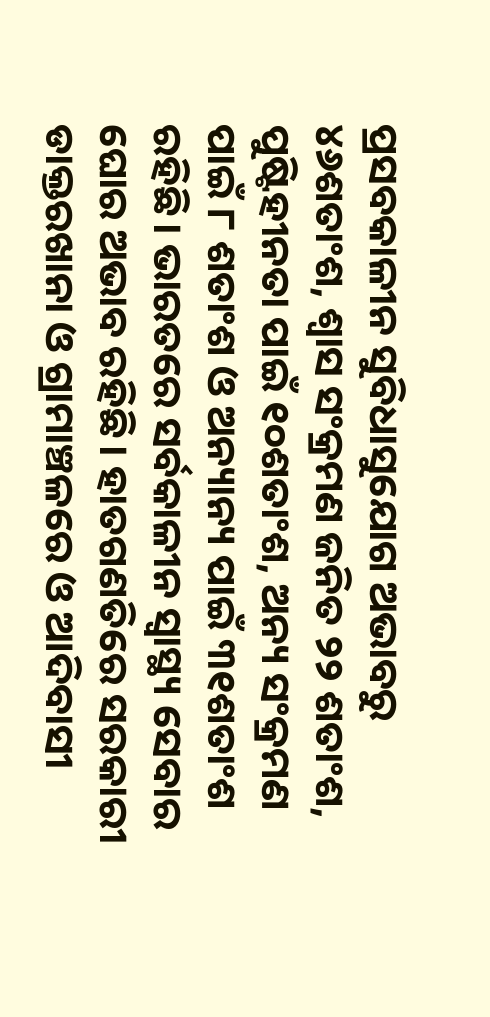ପ୍ରସବକାଳୀନ ସୁବିଧାସୁଯୋଗ ଅଭାବରୁ ୪୬ଶତାଂଶ, ଶ୍ୱାସ ସଂକ୍ରମଣ ଜନିତ ୨୨ ଶତାଂଶ, ପୁଷ୍ଟିହୀନତା ପାଇଁ ୧୦ଶତାଂଶ, ଅନ୍ୟ ସଂକ୍ରମଣ ପାଇଁ ୮ ଶତାଂଶ ଓ ଅନ୍ୟାନ୍ୟ ପାଇଁ ୩୧ଶତାଂଶ ରହିଛି। ଭାରତରେ ସର୍ବକାଳୀନ ସ୍ବାସ୍ଥ୍ୟ ସେବାର ଘୋର ଅଭାବ ରହିଛି। ହାତଗଣତିରେ ସରକାରୀ ଡାକ୍ତରଖାନା ଓ ଗ୍ରାମାଞ୍ଚଳରେ ଓ ଆଦିବାସୀ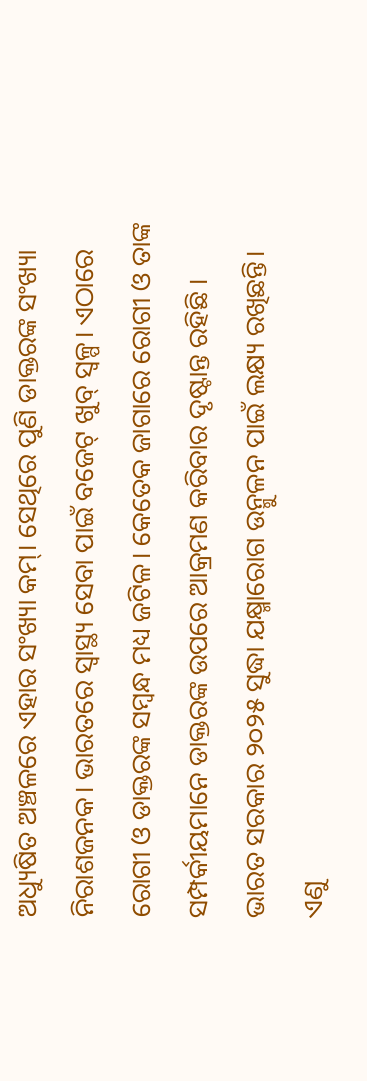ଅଧ୍ୟୁଷିତ ଅଞ୍ଚଳରେ ଏହାର ସଂଖ୍ୟା କମ୍‌। ସେଥିରେ ପୁଣି ଡାକ୍ତରଙ୍କ ସଂଖ୍ୟା ନିରାଶଜନକ। ଭାରତରେ ସ୍ବାସ୍ଥ୍ୟ ସେବା ପାଇଁ ବଜେଟ୍‌ ଖୁବ୍‌ ସ୍ବଳ୍ପ। ଏଠାରେ ରୋଗୀ ଓ ଡାକ୍ତରଙ୍କ ସମ୍ବନ୍ଧ ମଧ୍ୟ ଜଟିଳ। କେତେକ ଜାଗାରେ ରୋଗୀ ଓ ତାଙ୍କ ସମ୍ପର୍କୀୟମାନେ ଡାକ୍ତରଙ୍କ ଉପରେ ଆକ୍ରମଣ କରିବାର ଦୃଷ୍ଟାନ୍ତ ରହିଛି ।
ଭାରତ ସରକାର ୨୦୨୫ ସୁଦ୍ଧା ଯକ୍ଷ୍ମାରୋଗ ଉନ୍ମୁଳନ ପାଇଁ ଲକ୍ଷ୍ୟ ରଖିଛନ୍ତି। ଏଣୁ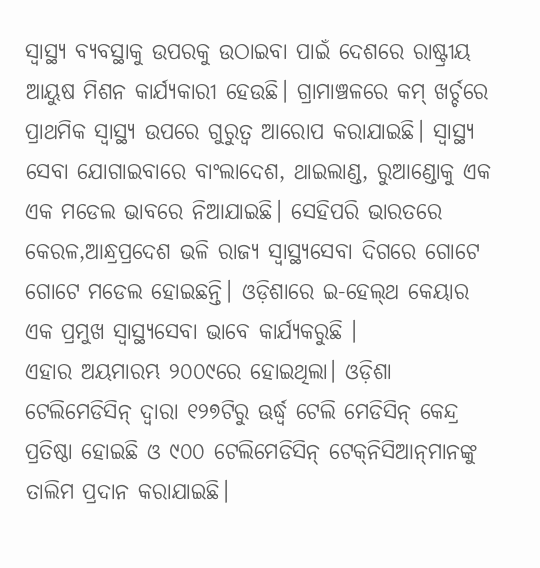ସ୍ବାସ୍ଥ୍ୟ ବ୍ୟବସ୍ଥାକୁ ଉପରକୁ ଉଠାଇବା ପାଇଁ ଦେଶରେ ରାଷ୍ଟ୍ରୀୟ ଆୟୁଷ ମିଶନ କାର୍ଯ୍ୟକାରୀ ହେଉଛି। ଗ୍ରାମାଞ୍ଚଳରେ କମ୍‌ ଖର୍ଚ୍ଚରେ ପ୍ରାଥମିକ ସ୍ବାସ୍ଥ୍ୟ ଉପରେ ଗୁରୁତ୍ୱ ଆରୋପ କରାଯାଇଛି। ସ୍ବାସ୍ଥ୍ୟ ସେବା ଯୋଗାଇବାରେ ବାଂଲାଦେଶ, ଥାଇଲାଣ୍ଡ, ରୁଆଣ୍ଡୋକୁ ଏକ ଏକ ମଡେଲ ଭାବରେ ନିଆଯାଇଛି। ସେହିପରି ଭାରତରେ କେରଳ,ଆନ୍ଧ୍ରପ୍ରଦେଶ ଭଳି ରାଜ୍ୟ ସ୍ବାସ୍ଥ୍ୟସେବା ଦିଗରେ ଗୋଟେ ଗୋଟେ ମଡେଲ ହୋଇଛନ୍ତି। ଓଡ଼ିଶାରେ ଇ-ହେଲ୍‌ଥ କେୟାର ଏକ ପ୍ରମୁଖ ସ୍ବାସ୍ଥ୍ୟସେବା ଭାବେ କାର୍ଯ୍ୟକରୁଛି ।
ଏହାର ଅୟମାରମ୍ଭ ୨୦୦୯ରେ ହୋଇଥିଲା। ଓଡ଼ିଶା ଟେଲିମେଡିସିନ୍‌ ଦ୍ୱାରା ୧୨୭ଟିରୁ ଊର୍ଦ୍ଧ୍ୱ ଟେଲି ମେଡିସିନ୍‌ କେନ୍ଦ୍ର ପ୍ରତିଷ୍ଠା ହୋଇଛି ଓ ୯୦୦ ଟେଲିମେଡିସିନ୍‌ ଟେକ୍‌ନିସିଆନ୍‌ମାନଙ୍କୁ ତାଲିମ ପ୍ରଦାନ କରାଯାଇଛି।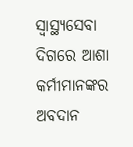ସ୍ବାସ୍ଥ୍ୟସେବା ଦିଗରେ ଆଶା କର୍ମୀମାନଙ୍କର ଅବଦାନ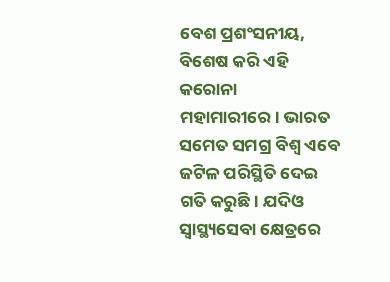ବେଶ ପ୍ରଶଂସନୀୟ, ବିଶେଷ କରି ଏହି କରୋନା ମହାମାରୀରେ। ଭାରତ ସମେତ ସମଗ୍ର ବିଶ୍ୱ ଏବେ ଜଟିଳ ପରିସ୍ଥିତି ଦେଇ ଗତି କରୁଛି। ଯଦିଓ ସ୍ବାସ୍ଥ୍ୟସେବା କ୍ଷେତ୍ରରେ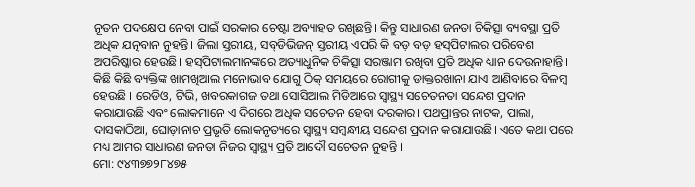ନୂତନ ପଦକ୍ଷେପ ନେବା ପାଇଁ ସରକାର ଚେଷ୍ଟା ଅବ୍ୟାହତ ରଖିଛନ୍ତି। କିନ୍ତୁ ସାଧାରଣ ଜନତା ଚିକିତ୍ସା ବ୍ୟବସ୍ଥା ପ୍ରତି ଅଧିକ ଯତ୍ନବାନ ନୁହନ୍ତି। ଜିଲା ସ୍ତରୀୟ, ସବ୍‌ଡିଭିଜନ୍‌ ସ୍ତରୀୟ ଏପରି କି ବଡ଼ ବଡ଼ ହସ୍‌ପିଟାଲର ପରିବେଶ ଅପରିଷ୍କାର ହେଉଛି। ହସ୍‌ପିଟାଲମାନଙ୍କରେ ଅତ୍ୟାଧୁନିକ ଚିକିତ୍ସା ସରଞ୍ଜାମ ରଖିବା ପ୍ରତି ଅଧିକ ଧ୍ୟାନ ଦେଉନାହାନ୍ତି। କିଛି କିଛି ବ୍ୟକ୍ତିଙ୍କ ଖାମଖିଆଲ ମନୋଭାବ ଯୋଗୁ ଠିକ୍‌ ସମୟରେ ରୋଗୀକୁ ଡାକ୍ତରଖାନା ଯାଏ ଆଣିବାରେ ବିଳମ୍ବ ହେଉଛି । ରେଡିଓ, ଟିଭି, ଖବରକାଗଜ ତଥା ସୋସିଆଲ ମିଡିଆରେ ସ୍ବାସ୍ଥ୍ୟ ସଚେତନତା ସନ୍ଦେଶ ପ୍ରଦାନ କରାଯାଉଛି ଏବଂ ଲୋକମାନେ ଏ ଦିଗରେ ଅଧିକ ସଚେତନ ହେବା ଦରକାର। ପଥପ୍ରାନ୍ତର ନାଟକ, ପାଲା, ଦାସକାଠିଆ, ଘୋଡ଼ାନାଚ ପ୍ରଭୃତି ଲୋକନୃତ୍ୟରେ ସ୍ବାସ୍ଥ୍ୟ ସମ୍ବନ୍ଧୀୟ ସନ୍ଦେଶ ପ୍ରଦାନ କରାଯାଉଛି। ଏତେ କଥା ପରେ ମଧ୍ୟ ଆମର ସାଧାରଣ ଜନତା ନିଜର ସ୍ବାସ୍ଥ୍ୟ ପ୍ରତି ଆଦୌ ସଚେତନ ନୁହନ୍ତି ।
ମୋ: ୯୪୩୭୭୨୮୪୭୫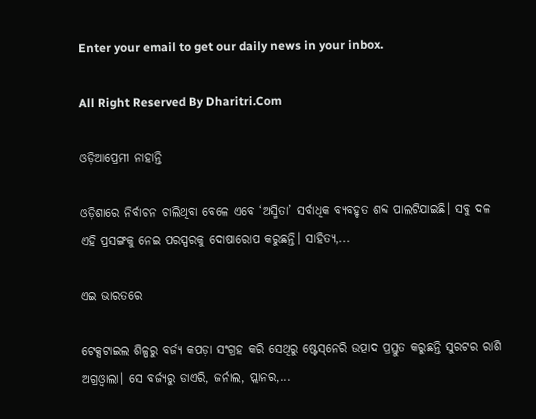Enter your email to get our daily news in your inbox.

All Right Reserved By Dharitri.Com

ଓଡ଼ିଆପ୍ରେମୀ ନାହାନ୍ତି

ଓଡ଼ିଶାରେ ନିର୍ବାଚନ ଚାଲିଥିବା ବେଳେ ଏବେ ‘ଅସ୍ମିତା’ ସର୍ବାଧିକ ବ୍ୟବହୃତ ଶବ୍ଦ ପାଲଟିଯାଇଛି। ସବୁ ଦଳ ଏହି ପ୍ରସଙ୍ଗକୁ ନେଇ ପରସ୍ପରକୁ ଦୋଷାରୋପ କରୁଛନ୍ତି। ସାହିତ୍ୟ,...

ଏଇ ଭାରତରେ

ଟେକ୍ସଟାଇଲ ଶିଳ୍ପରୁ ବର୍ଜ୍ୟ କପଡ଼ା ସଂଗ୍ରହ କରି ସେଥିରୁ ଷ୍ଟେସ୍‌ନେରି ଉତ୍ପାଦ ପ୍ରସ୍ତୁତ କରୁଛନ୍ତି ସୁରଟର ରାଶି ଅଗ୍ରଓ୍ବାଲା। ସେ ବର୍ଜ୍ୟରୁ ଡାଏରି, ଜର୍ନାଲ, ପ୍ଲାନର,...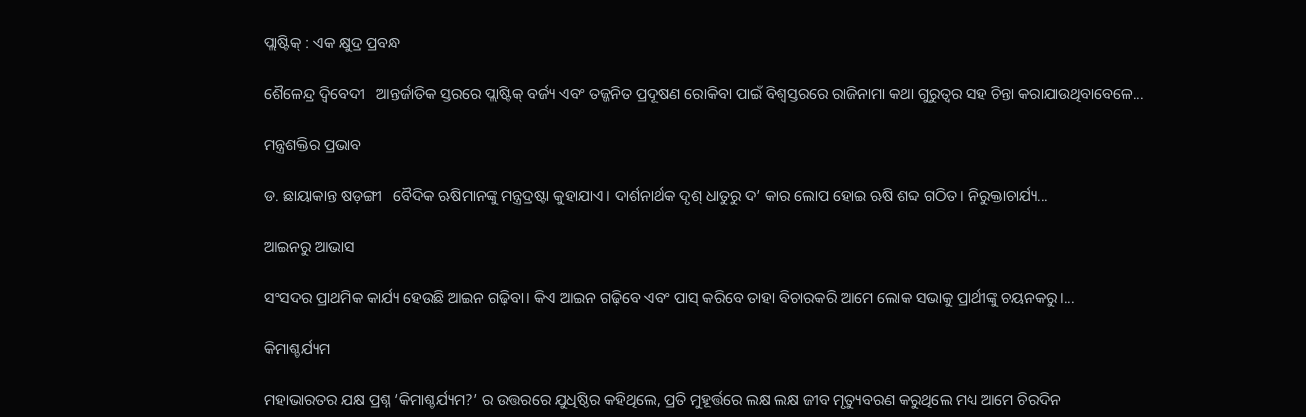ପ୍ଲାଷ୍ଟିକ୍‌ : ଏକ କ୍ଷୁଦ୍ର ପ୍ରବନ୍ଧ

ଶୈଳେନ୍ଦ୍ର ଦ୍ୱିବେଦୀ   ଆନ୍ତର୍ଜାତିକ ସ୍ତରରେ ପ୍ଲାଷ୍ଟିକ୍‌ ବର୍ଜ୍ୟ ଏବଂ ତଜ୍ଜନିତ ପ୍ରଦୂଷଣ ରୋକିବା ପାଇଁ ବିଶ୍ୱସ୍ତରରେ ରାଜିନାମା କଥା ଗୁରୁତ୍ୱର ସହ ଚିନ୍ତା କରାଯାଉଥିବାବେଳେ...

ମନ୍ତ୍ରଶକ୍ତିର ପ୍ରଭାବ

ଡ. ଛାୟାକାନ୍ତ ଷଡ଼ଙ୍ଗୀ   ବୈଦିକ ଋଷିମାନଙ୍କୁ ମନ୍ତ୍ରଦ୍ରଷ୍ଟା କୁହାଯାଏ। ଦାର୍ଶନାର୍ଥକ ଦୃଶ୍‌ ଧାତୁରୁ ଦ’ କାର ଲୋପ ହୋଇ ଋଷି ଶବ୍ଦ ଗଠିତ। ନିରୁକ୍ତାଚାର୍ଯ୍ୟ...

ଆଇନରୁ ଆଭାସ

ସଂସଦର ପ୍ରାଥମିକ କାର୍ଯ୍ୟ ହେଉଛି ଆଇନ ଗଢ଼ିବା। କିଏ ଆଇନ ଗଢ଼ିବେ ଏବଂ ପାସ୍‌ କରିବେ ତାହା ବିଚାରକରି ଆମେ ଲୋକ ସଭାକୁ ପ୍ରାର୍ଥୀଙ୍କୁ ଚୟନକରୁ।...

କିମାଶ୍ଚର୍ଯ୍ୟମ

ମହାଭାରତର ଯକ୍ଷ ପ୍ରଶ୍ନ ‘କିମାଶ୍ଚର୍ଯ୍ୟମ?’ ର ଉତ୍ତରରେ ଯୁଧିଷ୍ଠିର କହିଥିଲେ, ପ୍ରତି ମୁହୂର୍ତ୍ତରେ ଲକ୍ଷ ଲକ୍ଷ ଜୀବ ମୃତ୍ୟୁବରଣ କରୁଥିଲେ ମଧ୍ୟ ଆମେ ଚିରଦିନ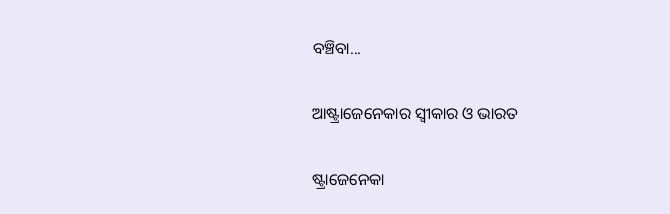ବଞ୍ଚିବା...

ଆଷ୍ଟ୍ରାଜେନେକାର ସ୍ବୀକାର ଓ ଭାରତ

ଷ୍ଟ୍ରାଜେନେକା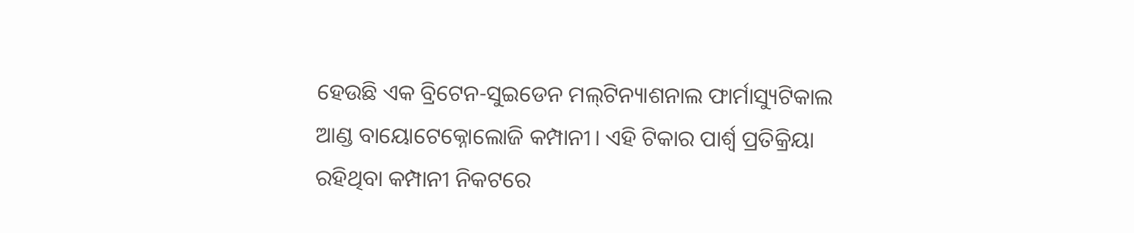ହେଉଛି ଏକ ବ୍ରିଟେନ-ସୁଇଡେନ ମଲ୍‌ଟିନ୍ୟାଶନାଲ ଫାର୍ମାସ୍ୟୁଟିକାଲ ଆଣ୍ଡ ବାୟୋଟେକ୍ନୋଲୋଜି କମ୍ପାନୀ। ଏହି ଟିକାର ପାର୍ଶ୍ୱ ପ୍ରତିକ୍ରିୟା ରହିଥିବା କମ୍ପାନୀ ନିକଟରେ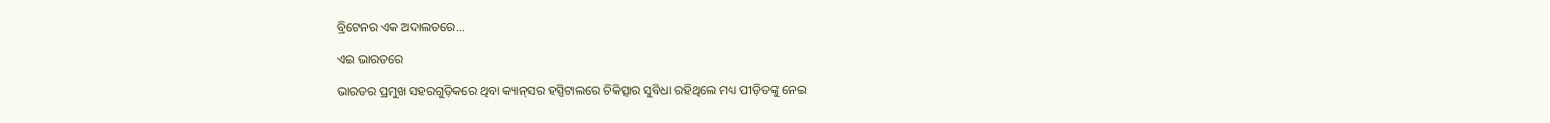ବ୍ରିଟେନର ଏକ ଅଦାଲତରେ...

ଏଇ ଭାରତରେ

ଭାରତର ପ୍ରମୁଖ ସହରଗୁଡ଼ିକରେ ଥିବା କ୍ୟାନ୍‌ସର ହସ୍ପିଟାଲରେ ଚିକିତ୍ସାର ସୁବିଧା ରହିଥିଲେ ମଧ୍ୟ ପୀଡ଼ିତଙ୍କୁ ନେଇ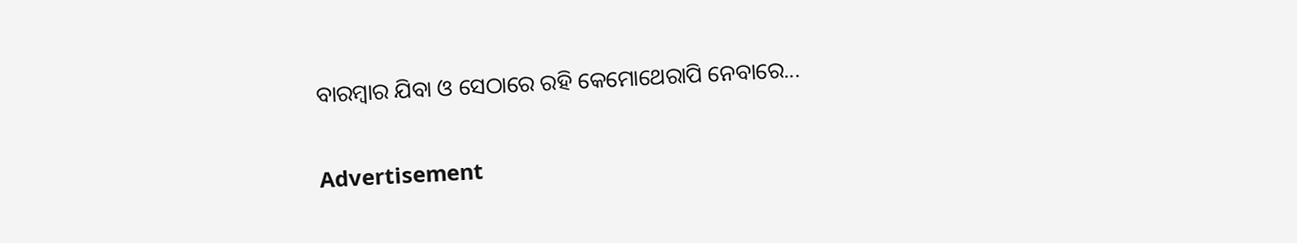ବାରମ୍ବାର ଯିବା ଓ ସେଠାରେ ରହି କେମୋଥେରାପି ନେବାରେ...

Advertisement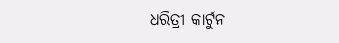ଧରିତ୍ରୀ କାର୍ଟୁନ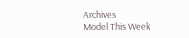Archives
Model This Week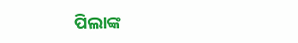ପିଲାଙ୍କ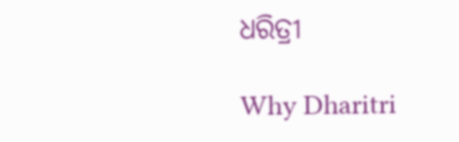ଧରିତ୍ରୀ

Why Dharitri